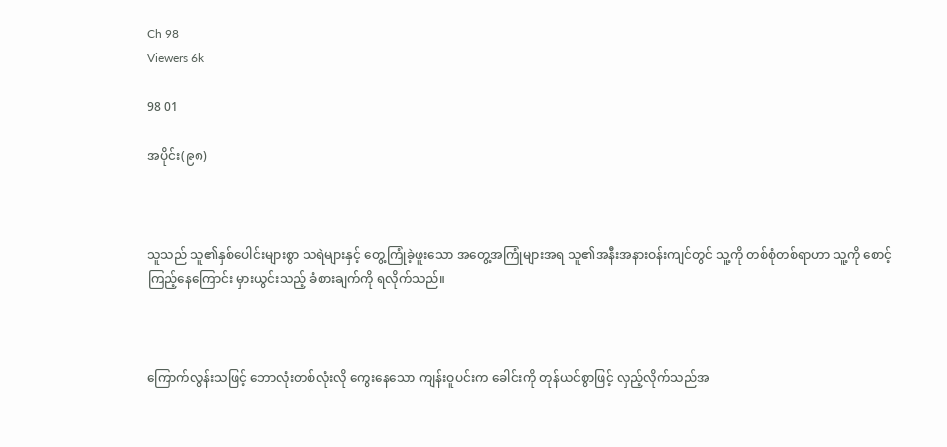Ch 98
Viewers 6k

98 01

အပိုင်း(၉၈)



သူသည် သူ၏နှစ်ပေါင်းများစွာ သရဲများနှင့် တွေ့ကြုံခဲ့ဖူးသော အတွေ့အကြုံများအရ သူ၏အနီးအနားဝန်းကျင်တွင် သူ့ကို တစ်စုံတစ်ရာဟာ သူ့ကို စောင့်ကြည့်နေကြောင်း မှားယွင်းသည့် ခံစားချက်ကို ရလိုက်သည်။



ကြောက်လွန်းသဖြင့် ဘောလုံးတစ်လုံးလို ကွေးနေသော ကျန်းဝူပင်းက ခေါင်းကို တုန်ယင်စွာဖြင့် လှည့်လိုက်သည်အ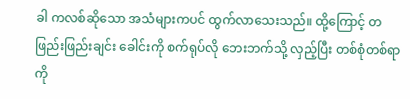ခါ ကလစ်ဆိုသော အသံများကပင် ထွက်လာသေးသည်။ ထို့ကြောင့် တဖြည်းဖြည်းချင်း ခေါင်းကို စက်ရုပ်လို ဘေးဘက်သို့ လှည့်ပြီး တစ်စုံတစ်ရာကို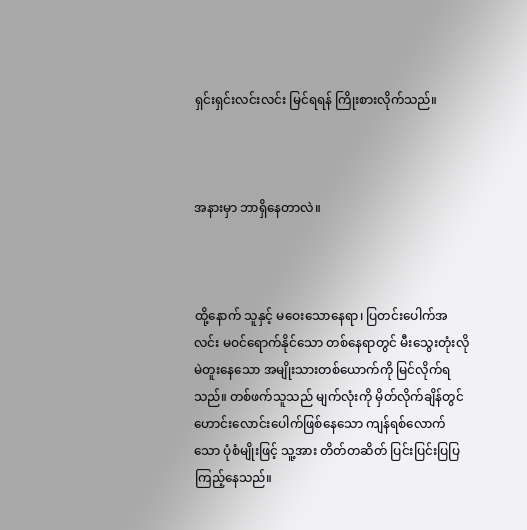ရှင်းရှင်းလင်းလင်း မြင်ရရန် ကြိုးစားလိုက်သည်။



အနားမှာ ဘာရှိနေတာလဲ။



ထို့နောက် သူနှင့် မဝေးသောနေရာ၊ ပြတင်းပေါက်အလင်း မဝင်ရောက်နိုင်သော တစ်နေရာတွင် မီးသွေးတုံးလို မဲတူးနေသော အမျိုးသားတစ်ယောက်ကို မြင်လိုက်ရသည်။ တစ်ဖက်သူသည် မျက်လုံးကို မှိတ်လိုက်ချိန်တွင် ဟောင်းလောင်းပေါက်ဖြစ်နေသော ကျန်ရစ်လောက်သော ပုံစံမျိုးဖြင့် သူ့အား တိတ်တဆိတ် ပြင်းပြင်းပြပြ ကြည့်နေသည်။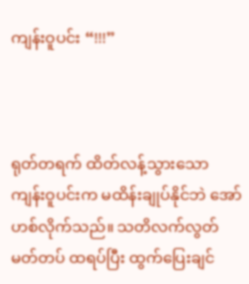ကျန်းဝူပင်း “!!!”



ရုတ်တရက် ထိတ်လန့်သွားသော ကျန်းဝူပင်းက မထိန်းချုပ်နိုင်ဘဲ အော်ဟစ်လိုက်သည်။ သတိလက်လွတ် မတ်တပ် ထရပ်ပြီး ထွက်ပြေးချင်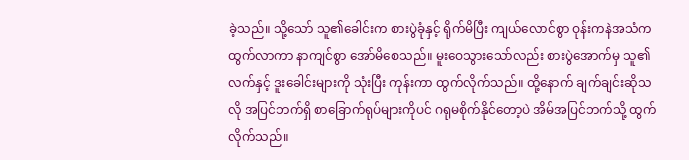ခဲ့သည်။ သို့သော် သူ၏ခေါင်းက စားပွဲခုံနှင့် ရိုက်မိပြီး ကျယ်လောင်စွာ ဝုန်းကနဲအသံက ထွက်လာကာ နာကျင်စွာ အော်မိစေသည်။ မူးဝေသွားသော်လည်း စားပွဲအောက်မှ သူ၏လက်နှင့် ဒူးခေါင်းများကို သုံးပြီး ကုန်းကာ ထွက်လိုက်သည်။ ထို့နောက် ချက်ချင်းဆိုသလို အပြင်ဘက်ရှိ စာခြောက်ရုပ်များကိုပင် ဂရုမစိုက်နိုင်တော့ပဲ အိမ်အပြင်ဘက်သို့ ထွက်လိုက်သည်။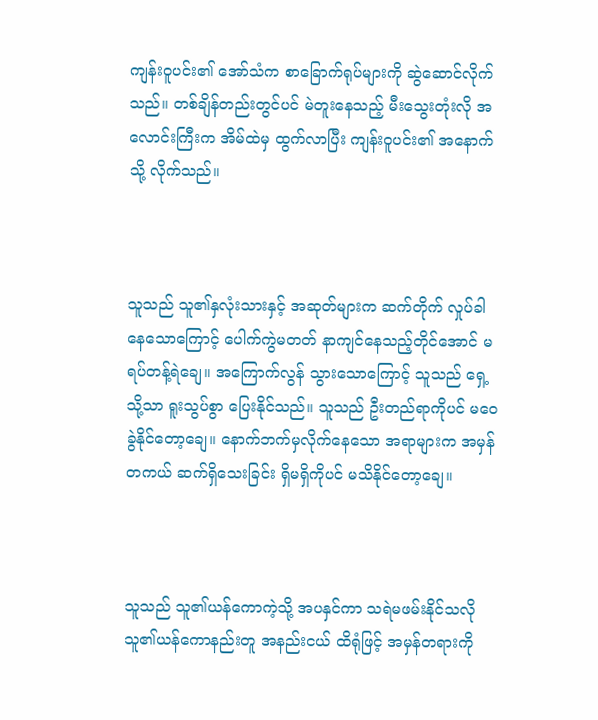ကျန်းဝူပင်း၏ အော်သံက စာခြောက်ရုပ်များကို ဆွဲဆောင်လိုက်သည်။ တစ်ချိန်တည်းတွင်ပင် မဲတူးနေသည့် မီးသွေးတုံးလို အလောင်းကြီးက အိမ်ထဲမှ ထွက်လာပြီး ကျန်းဝူပင်း၏ အနောက်သို့ လိုက်သည်။



သူသည် သူ၏နှလုံးသားနှင့် အဆုတ်များက ဆက်တိုက် လှုပ်ခါနေသောကြောင့် ပေါက်ကွဲမတတ် နာကျင်နေသည့်တိုင်အောင် မရပ်တန့်ရဲချေ။ အကြောက်လွန် သွားသောကြောင့် သူသည် ရှေ့သို့သာ ရူးသွပ်စွာ ပြေးနိုင်သည်။ သူသည် ဦးတည်ရာကိုပင် မဝေခွဲနိုင်တော့ချေ။ နောက်ဘက်မှလိုက်နေသော အရာများက အမှန်တကယ် ဆက်ရှိသေးခြင်း ရှိမရှိကိုပင် မသိနိုင်တော့ချေ။



သူသည် သူ၏ယန်ကောကဲ့သို့ အပနှင်ကာ သရဲမဖမ်းနိုင်သလို သူ၏ယန်ကောနည်းတူ အနည်းငယ် ထိရုံဖြင့် အမှန်တရားကို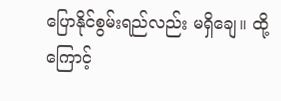ပြောနိုင်စွမ်းရည်လည်း မရှိချေ။ ထို့ကြောင့်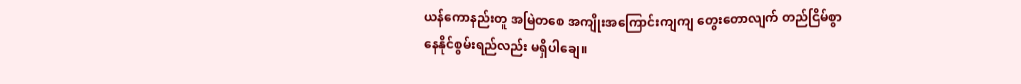ယန်ကောနည်းတူ အမြဲတစေ အကျိုးအကြောင်းကျကျ တွေးတောလျက် တည်ငြိမ်စွာ နေနိုင်စွမ်းရည်လည်း မရှိပါချေ။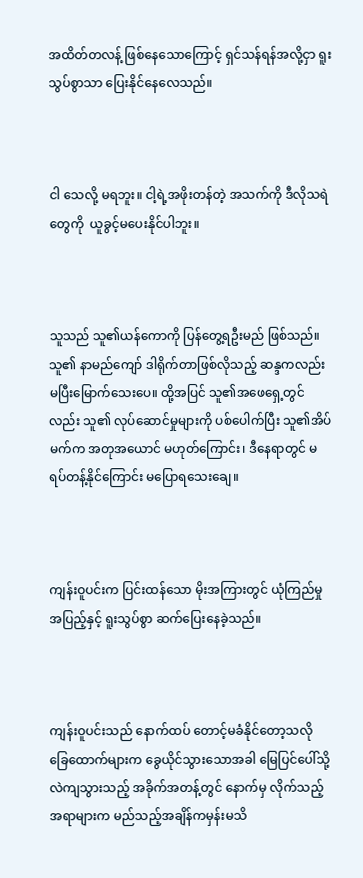အထိတ်တလန့် ဖြစ်နေသောကြောင့် ရှင်သန်ရန်အလို့ငှာ ရူးသွပ်စွာသာ ပြေးနိုင်နေလေသည်။



ငါ သေလို့ မရဘူး။ ငါ့ရဲ့အဖိုးတန်တဲ့ အသက်ကို ဒီလိုသရဲတွေကို  ယူခွင့်မပေးနိုင်ပါဘူး။



သူသည် သူ၏ယန်ကောကို ပြန်တွေ့ရဦးမည် ဖြစ်သည်။ သူ၏ နာမည်ကျော် ဒါရိုက်တာဖြစ်လိုသည့် ဆန္ဒကလည်း မပြီးမြောက်သေးပေ။ ထို့အပြင် သူ၏အဖေရှေ့တွင်လည်း သူ၏ လုပ်ဆောင်မှုများကို ပစ်ပေါက်ပြီး သူ၏အိပ်မက်က အတုအယောင် မဟုတ်ကြောင်း၊ ဒီနေရာတွင် မရပ်တန့်နိုင်ကြောင်း မပြောရသေးချေ။



ကျန်းဝူပင်းက ပြင်းထန်သော မိုးအကြားတွင် ယုံကြည်မှု အပြည့်နှင့် ရူးသွပ်စွာ ဆက်ပြေးနေခဲ့သည်။



ကျန်းဝူပင်းသည် နောက်ထပ် တောင့်မခံနိုင်တော့သလို ခြေထောက်များက ခွေယိုင်သွားသောအခါ မြေပြင်ပေါ်သို့ လဲကျသွားသည့် အခိုက်အတန့်တွင် နောက်မှ လိုက်သည့်အရာများက မည်သည့်အချိန်ကမှန်းမသိ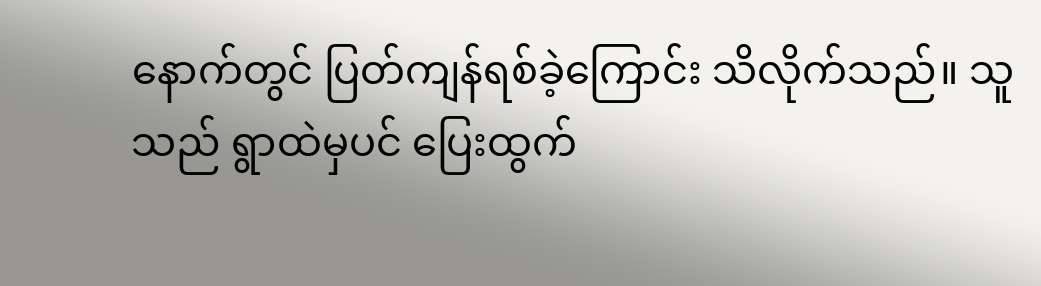နောက်တွင် ပြတ်ကျန်ရစ်ခဲ့ကြောင်း သိလိုက်သည်။ သူသည် ရွာထဲမှပင် ပြေးထွက်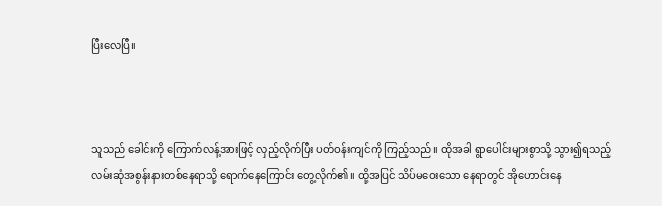ပြီးလေပြီ။



သူသည် ခေါင်းကို ကြောက်လန့်အားဖြင့် လှည့်လိုက်ပြီး ပတ်ဝန်းကျင်ကို ကြည့်သည်။ ထိုအခါ ရွာပေါင်းများစွာသို့ သွား၍ရသည့် လမ်းဆုံအစွန်းနားတစ်နေရာသို့ ရောက်နေကြောင်း တွေ့လိုက်၏။ ထို့အပြင် သိပ်မဝေးသော နေရာတွင် အိုဟောင်းနေ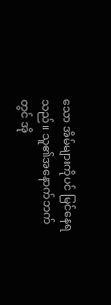သော အိမ်များကိုပင် မြင်နေရသည်။ သူ၏အနောက်ဘက်တွင် အို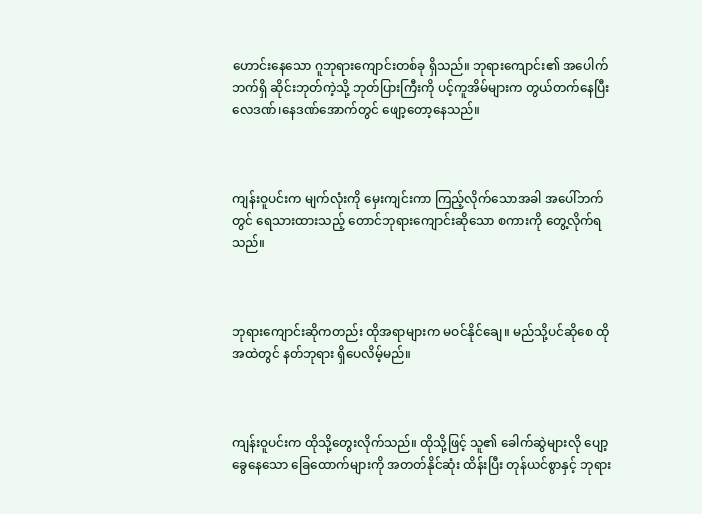ဟောင်းနေသော ဂူဘုရားကျောင်းတစ်ခု ရှိသည်။ ဘုရားကျောင်း၏ အပေါက်ဘက်ရှိ ဆိုင်းဘုတ်ကဲ့သို့ ဘုတ်ပြားကြီးကို ပင့်ကူအိမ်များက တွယ်တက်နေပြီး လေဒဏ်၊နေဒဏ်အောက်တွင် ဖျော့တော့နေသည်။



ကျန်းဝူပင်းက မျက်လုံးကို မှေးကျင်းကာ ကြည့်လိုက်သောအခါ အပေါ်ဘက်တွင် ရေသားထားသည့် တောင်ဘုရားကျောင်းဆိုသော စကားကို တွေ့လိုက်ရသည်။



ဘုရားကျောင်းဆိုကတည်း ထိုအရာများက မဝင်နိုင်ချေ။ မည်သို့ပင်ဆိုစေ ထိုအထဲတွင် နတ်ဘုရား ရှိပေလိမ့်မည်။



ကျန်းဝူပင်းက ထိုသို့တွေးလိုက်သည်။ ထိုသို့ဖြင့် သူ၏ ခေါက်ဆွဲများလို ပျော့ခွေနေသော ခြေထောက်များကို အတတ်နိုင်ဆုံး ထိန်းပြီး တုန်ယင်စွာနှင့် ဘုရား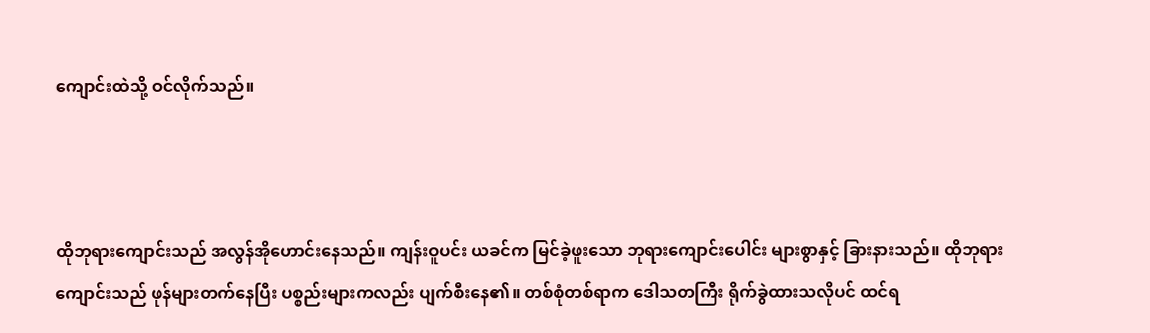ကျောင်းထဲသို့ ဝင်လိုက်သည်။



ထိုဘုရားကျောင်းသည် အလွန်အိုဟောင်းနေသည်။ ကျန်းဝူပင်း ယခင်က မြင်ခဲ့ဖူးသော ဘုရားကျောင်းပေါင်း များစွာနှင့် ခြားနားသည်။ ထိုဘုရားကျောင်းသည် ဖုန်များတက်နေပြီး ပစ္စည်းများကလည်း ပျက်စီးနေ၏။ တစ်စုံတစ်ရာက ဒေါသတကြီး ရိုက်ခွဲထားသလိုပင် ထင်ရ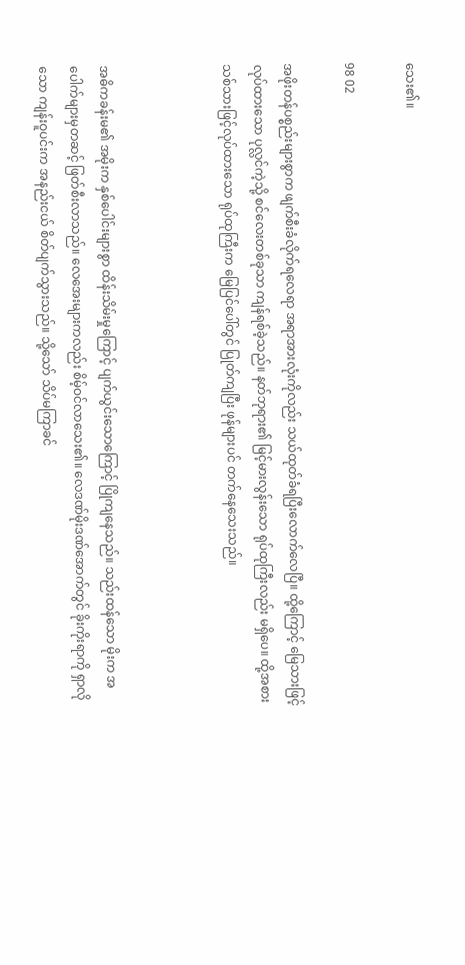သေး၏။

98 02

အဖိုးတန်ပစ္စည်းများစွာက ဖျက်စီးခံလိုက်ရလေရာ အရာအားလုံးကိုလည်း သယ်ထုတ်ခံရပြီးလောက်လေပြီ။ ထို့ကြောင့် မြေသားဖြင့်လုပ်ထားသော ပုလ္လင်ကဲ့သို့ စင်လေးတစ်ခုသာ ကျန်ရစ်ခဲ့သည်။ နတ်ဘုရား၏ မြင့်မားလွန်းသော ရုပ်ထုကြီးလည်း မရှိပေ။ ထို့အစား သစ်သားဖြင့်လုပ်ထားသော ရုပ်ထုကြီးက မြေပြင်ပေါ်တွင် ပြုတ်ကျပြီး ဖုန်များပင် တက်နေသေးသည်။



အဓိကခန်းမ၏ အမိုးက နှစ်ပေါင်းများစွာ ထိန်းသိမ်းမှုကြောင့် ပျက်ယွင်းသောကြောင့် ပြိုကျနေသည်။ သည်းထန်သော မိုးက အပေါက်များမှတဆင့် ဖြတ်စီးလာသည်။ လေအေးများကလည်း စိမ့်ဝင်လာသေး၏။ လေဒဏ်မိုးဒဏ်အောက်တွင် ခိုးကိုးရာကို ရှာလိုသော ကျန်းဝူပင်းက အနည်းငယ် စိတ်ပျက်သွားသည်။ သို့သော် သိပ်မကြာခင်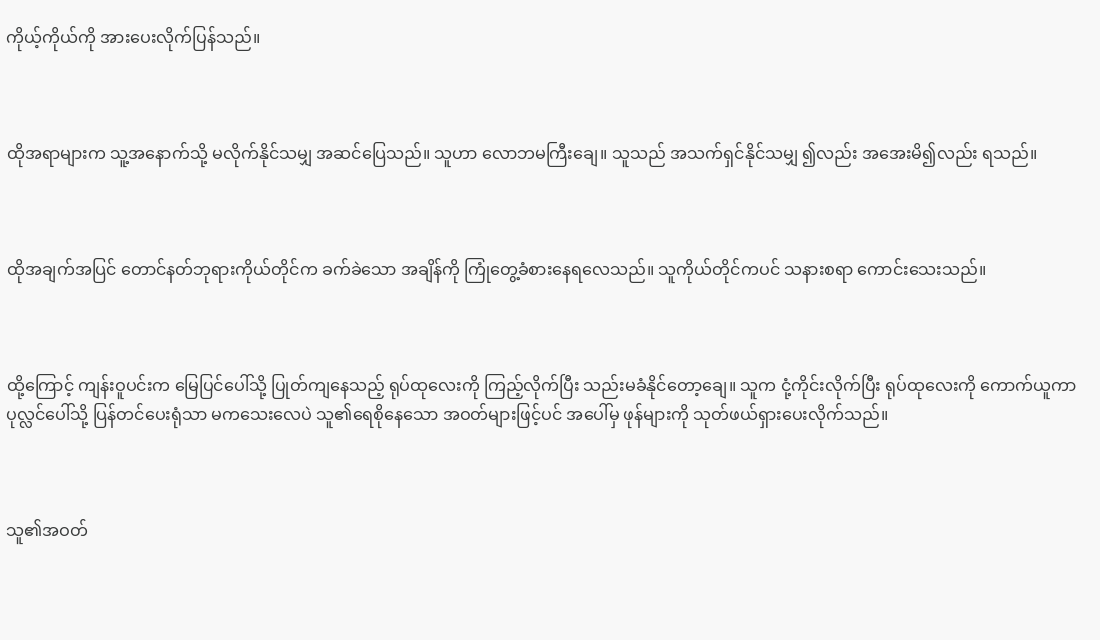ကိုယ့်ကိုယ်ကို အားပေးလိုက်ပြန်သည်။



ထိုအရာများက သူ့အနောက်သို့ မလိုက်နိုင်သမျှ အဆင်ပြေသည်။ သူဟာ လောဘမကြီးချေ။ သူသည် အသက်ရှင်နိုင်သမျှ ၍လည်း အအေးမိ၍လည်း ရသည်။



ထိုအချက်အပြင် တောင်နတ်ဘုရားကိုယ်တိုင်က ခက်ခဲသော အချိန်ကို ကြုံတွေ့ခံစားနေရလေသည်။ သူကိုယ်တိုင်ကပင် သနားစရာ ကောင်းသေးသည်။



ထို့ကြောင့် ကျန်းဝူပင်းက မြေပြင်ပေါ်သို့ ပြုတ်ကျနေသည့် ရုပ်ထုလေးကို ကြည့်လိုက်ပြီး သည်းမခံနိုင်တော့ချေ။ သူက ငုံ့ကိုင်းလိုက်ပြီး ရုပ်ထုလေးကို ကောက်ယူကာ ပုလ္လင်ပေါ်သို့ ပြန်တင်ပေးရုံသာ မကသေးလေပဲ သူ၏ရေစိုနေသော အဝတ်များဖြင့်ပင် အပေါ်မှ ဖုန်များကို သုတ်ဖယ်ရှားပေးလိုက်သည်။



သူ၏အဝတ်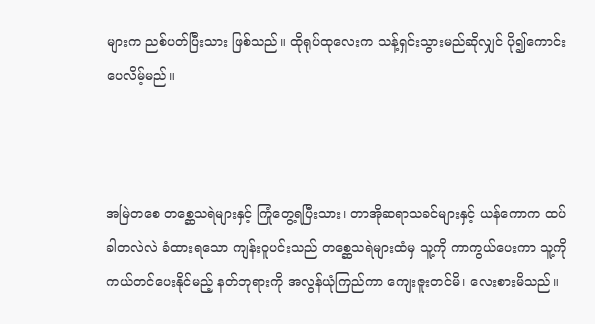များက ညစ်ပတ်ပြီးသား ဖြစ်သည်။ ထိုရုပ်ထုလေးက သန့်ရှင်းသွားမည်ဆိုလျှင် ပို၍ကောင်းပေလိမ့်မည်။



အမြဲတစေ တစ္ဆေသရဲများနှင့် ကြုံတွေ့ရပြီးသား၊ တာအိုဆရာသခင်များနှင့် ယန်ကောက ထပ်ခါတလဲလဲ ခံထားရသော ကျန်းဝူပင်းသည် တစ္ဆေသရဲများထံမှ သူ့ကို ကာကွယ်ပေးကာ သူ့ကို ကယ်တင်ပေးနိုင်မည့် နတ်ဘုရားကို အလွန်ယုံကြည်ကာ ကျေးဇူးတင်မိ၊ လေးစားမိသည်။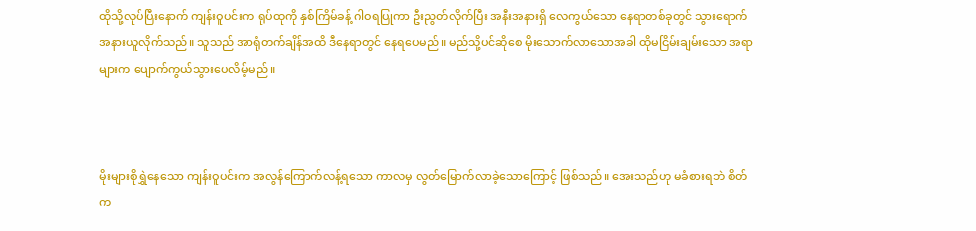ထိုသို့လုပ်ပြီးနောက် ကျန်းဝူပင်းက ရုပ်ထုကို နှစ်ကြိမ်ခန့် ဂါဝရပြုကာ ဦးညွတ်လိုက်ပြီး အနီးအနားရှိ လေကွယ်သော နေရာတစ်ခုတွင် သွားရောက်အနားယူလိုက်သည်။ သူသည် အာရုံတက်ချိန်အထိ ဒီနေရာတွင် နေရပေမည်။ မည်သို့ပင်ဆိုစေ မိုးသောက်လာသောအခါ ထိုမငြိမ်းချမ်းသော အရာများက ပျောက်ကွယ်သွားပေလိမ့်မည်။



မိုးများစိုရွှဲနေသော ကျန်းဝူပင်းက အလွန်ကြောက်လန့်ရသော ကာလမှ လွတ်မြောက်လာခဲ့သောကြောင့် ဖြစ်သည်။ အေးသည်ဟု မခံစားရဘဲ စိတ်က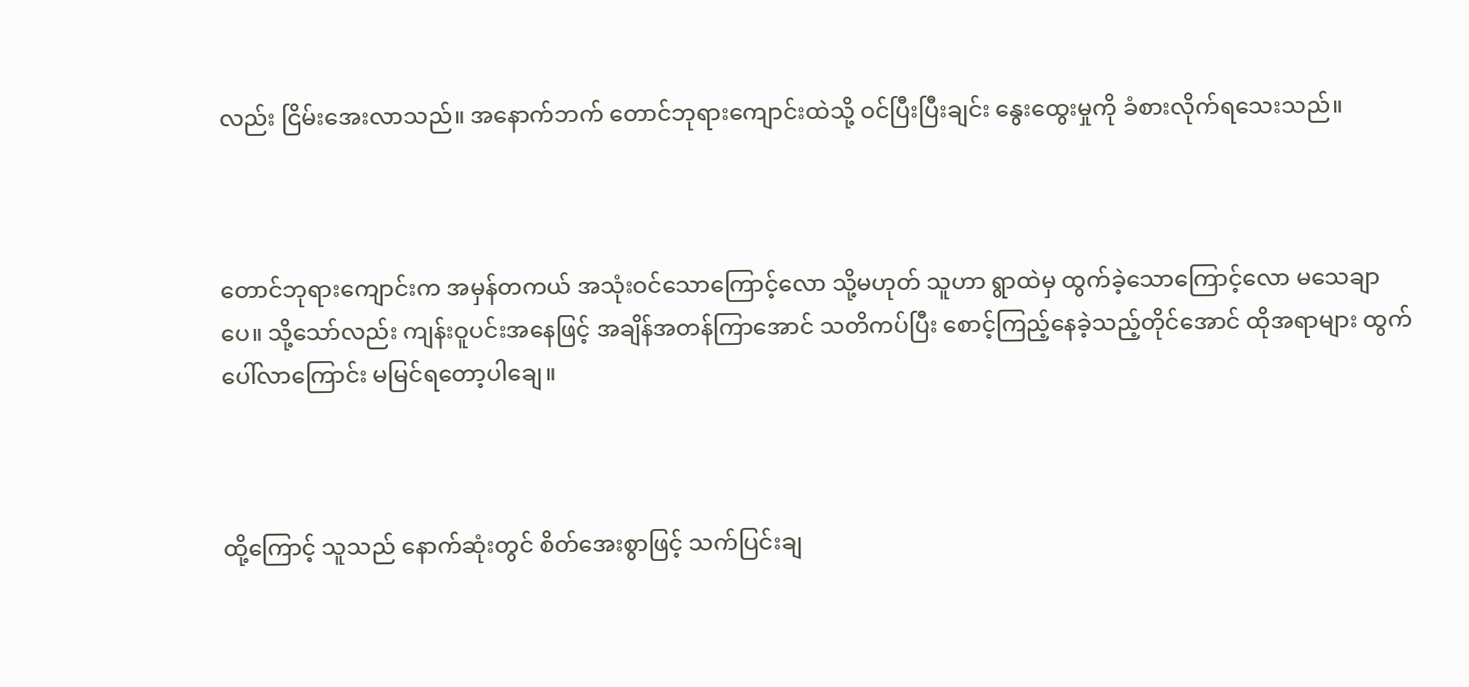လည်း ငြိမ်းအေးလာသည်။ အနောက်ဘက် တောင်ဘုရားကျောင်းထဲသို့ ဝင်ပြီးပြီးချင်း နွေးထွေးမှုကို ခံစားလိုက်ရသေးသည်။



တောင်ဘုရားကျောင်းက အမှန်တကယ် အသုံးဝင်သောကြောင့်လော သို့မဟုတ် သူဟာ ရွာထဲမှ ထွက်ခဲ့သောကြောင့်လော မသေချာပေ။ သို့သော်လည်း ကျန်းဝူပင်းအနေဖြင့် အချိန်အတန်ကြာအောင် သတိကပ်ပြီး စောင့်ကြည့်နေခဲ့သည့်တိုင်အောင် ထိုအရာများ ထွက်ပေါ်လာကြောင်း မမြင်ရတော့ပါချေ။



ထို့ကြောင့် သူသည် နောက်ဆုံးတွင် စိတ်အေးစွာဖြင့် သက်ပြင်းချ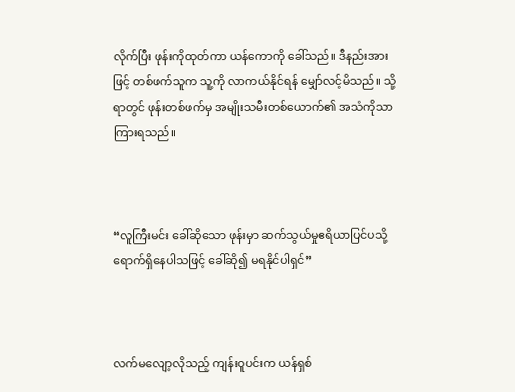လိုက်ပြီး ဖုန်းကိုထုတ်ကာ ယန်ကောကို ခေါ်သည်။ ဒီနည်းအားဖြင့် တစ်ဖက်သူက သူ့ကို လာကယ်နိုင်ရန် မျှော်လင့်မိသည်။ သို့ရာတွင် ဖုန်းတစ်ဖက်မှ အမျိုးသမီးတစ်ယောက်၏ အသံကိုသာ ကြားရသည်။



“လူကြီးမင်း ခေါ်ဆိုသော ဖုန်းမှာ ဆက်သွယ်မှုဧရိယာပြင်ပသို့ ရောက်ရှိနေပါသဖြင့် ခေါ်ဆို၍ မရနိုင်ပါရှင်”



လက်မလျော့လိုသည့် ကျန်းဝူပင်းက ယန်ရှစ်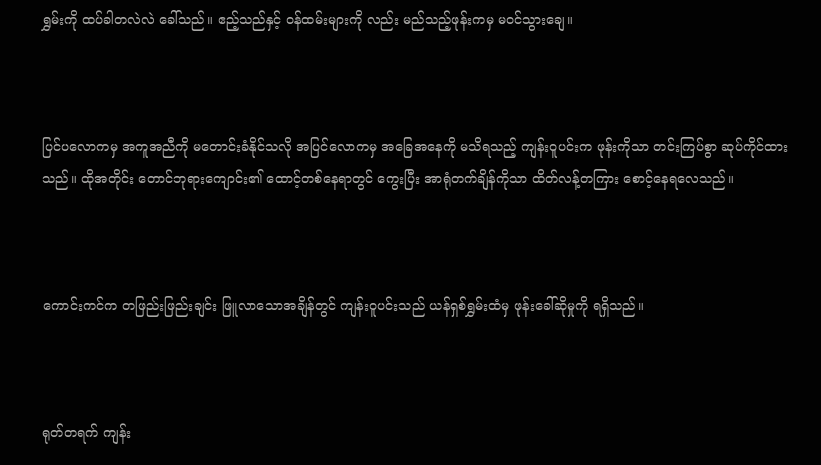ရွှမ်းကို ထပ်ခါတလဲလဲ ခေါ်သည်။ ဧည့်သည်နှင့် ဝန်ထမ်းများကို လည်း မည်သည့်ဖုန်းကမှ မဝင်သွားချေ။



ပြင်ပလောကမှ အကူအညီကို မတောင်းခံနိုင်သလို အပြင်လောကမှ အခြေအနေကို မသိရသည့် ကျန်းဝူပင်းက ဖုန်းကိုသာ တင်းကြပ်စွာ ဆုပ်ကိုင်ထားသည်။ ထိုအတိုင်း တောင်ဘုရားကျောင်း၏ ထောင့်တစ်နေရာတွင် ကွေးပြီး အာရုံတက်ချိန်ကိုသာ ထိတ်လန့်တကြား စောင့်နေရလေသည်။



ကောင်းကင်က တဖြည်းဖြည်းချင်း ဖြူလာသောအချိန်တွင် ကျန်းဝူပင်းသည် ယန်ရှစ်ရွှမ်းထံမှ ဖုန်းခေါ်ဆိုမှုကို ရရှိသည်။



ရုတ်တရက် ကျန်း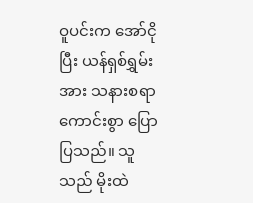ဝူပင်းက အော်ငိုပြီး ယန်ရှစ်ရွှမ်းအား သနားစရာကောင်းစွာ ပြောပြသည်။ သူသည် မိုးထဲ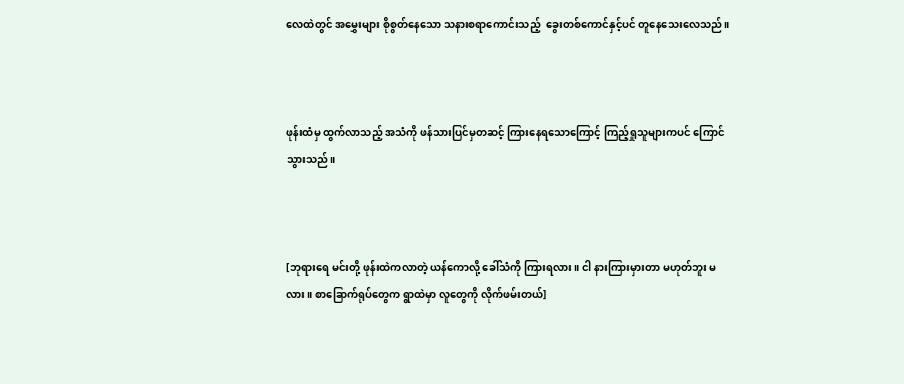လေထဲတွင် အမွှေးများ စိုစွတ်နေသော သနားစရာကောင်းသည့်  ခွေးတစ်ကောင်နှင့်ပင် တူနေသေးလေသည်။



ဖုန်းထံမှ ထွက်လာသည့် အသံကို ဖန်သားပြင်မှတဆင့် ကြားနေရသောကြောင့် ကြည့်ရှုသူများကပင် ကြောင်သွားသည်။



[ဘုရား‌ရေ မင်းတို့ ဖုန်းထဲကလာတဲ့ ယန်ကောလို့ ခေါ်သံကို ကြားရလား။ ငါ နားကြားမှားတာ မဟုတ်ဘူး မလား။ စာခြောက်ရုပ်တွေက ရွာထဲမှာ လူတွေကို လိုက်ဖမ်းတယ်]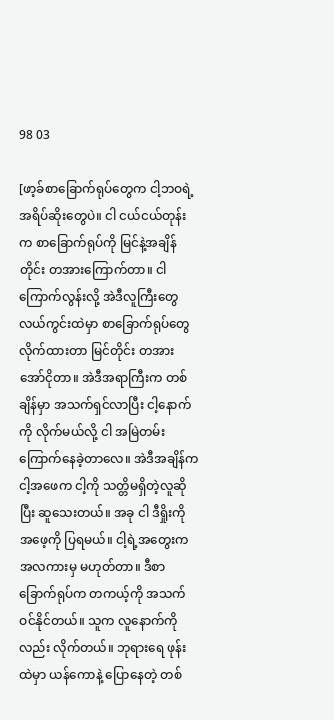98 03

[ဖာ့ခ်စာခြောက်ရုပ်တွေက ငါ့ဘဝရဲ့ အရိပ်ဆိုးတွေပဲ။ ငါ ငယ်ငယ်တုန်းက စာခြောက်ရုပ်ကို မြင်နဲ့အချိန်တိုင်း တအားကြောက်တာ။ ငါ ကြောက်လွန်းလို့ အဲဒီလူကြီးတွေ လယ်ကွင်းထဲမှာ စာခြောက်ရုပ်တွေ လိုက်ထားတာ မြင်တိုင်း တအားအော်ငိုတာ။ အဲဒီအရာကြီးက တစ်ချိန်မှာ အသက်ရှင်လာပြီး ငါ့နောက်ကို လိုက်မယ်လို့ ငါ အမြဲတမ်း ကြောက်နေခဲ့တာလေ။ အဲဒီအချိန်က ငါ့အဖေက ငါ့ကို သတ္တိမရှိတဲ့လူဆိုပြီး ဆူသေးတယ်။ အခု ငါ ဒီရှိုးကို အဖေ့ကို ပြရမယ်။ ငါ့ရဲ့အတွေးက အလကားမှ မဟုတ်တာ။ ဒီစာခြောက်ရုပ်က တကယ့်ကို အသက်ဝင်နိုင်တယ်။ သူက လူနောက်ကိုလည်း လိုက်တယ်။ ဘုရားရေ ဖုန်းထဲမှာ ယန်ကောနဲ့ ပြောနေတဲ့ တစ်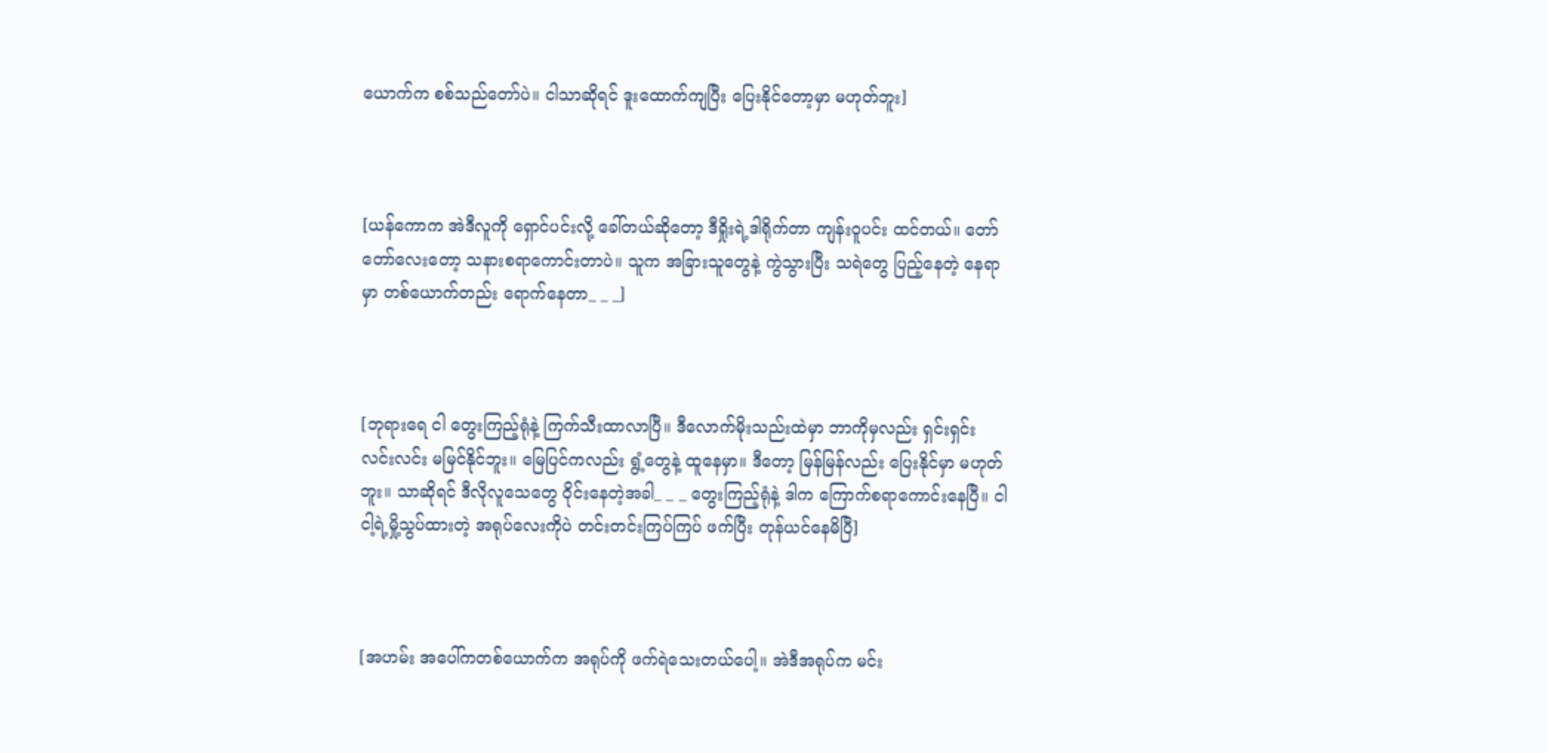ယောက်က စစ်သည်တော်ပဲ။ ငါသာဆိုရင် ဒူးထောက်ကျပြီး ပြေးနိုင်တော့မှာ မဟုတ်ဘူး]



[ယန်ကောက အဲဒီလူကို ရှောင်ပင်းလို့ ခေါ်တယ်ဆိုတော့ ဒီရှိုးရဲ့ဒါရိုက်တာ ကျန်းဝူပင်း ထင်တယ်။ တော်တော်လေးတော့ သနားစရာကောင်းတာပဲ။ သူက အခြားသူတွေနဲ့ ကွဲသွားပြီး သရဲတွေ ပြည့်နေတဲ့ နေရာမှာ တစ်ယောက်တည်း ရောက်နေတာ_ _ _]



[ဘုရားရေ ငါ တွေးကြည့်ရုံနဲ့ ကြက်သီးထာလာပြီ။ ဒီလောက်မိုးသည်းထဲမှာ ဘာကိုမှလည်း ရှင်းရှင်းလင်းလင်း မမြင်နိုင်ဘူး။ မြေပြင်ကလည်း ရွံ့တွေနဲ့ ထူနေမှာ။ ဒီတော့ မြန်မြန်လည်း ပြေးနိုင်မှာ မဟုတ်ဘူး။ သာဆိုရင် ဒီလိုလူသေတွေ ဝိုင်းနေတဲ့အခါ_ _ _ တွေးကြည့်ရုံနဲ့ ဒါက ကြောက်စရာကောင်းနေပြီ။ ငါ ငါ့ရဲ့မှို့သွပ်ထားတဲ့ အရုပ်လေးကိုပဲ တင်းတင်းကြပ်ကြပ် ဖက်ပြီး တုန်ယင်နေမိပြီ]



[အဟမ်း အပေါ်ကတစ်ယောက်က အရုပ်ကို ဖက်ရဲသေးတယ်ပေါ့။ အဲဒီအရုပ်က မင်း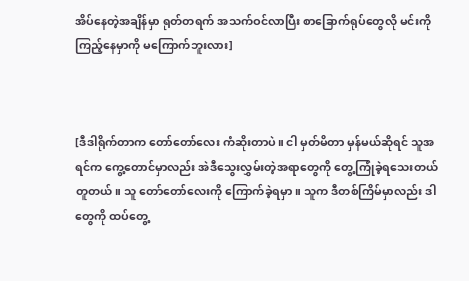အိပ်နေတဲ့အချိန်မှာ ရုတ်တရက် အသက်ဝင်လာပြီး စာခြောက်ရုပ်တွေလို မင်းကို ကြည့်နေမှာကို မကြောက်ဘူးလား]



[ဒီဒါရိုက်တာက တော်တော်လေး ကံဆိုးတာပဲ။ ငါ မှတ်မိတာ မှန်မယ်ဆိုရင် သူအရင်က ကွေ့တောင်မှာလည်း အဲဒီသွေးလွှမ်းတဲ့အရာတွေကို တွေ့ကြုံခဲ့ရသေးတယ် တူတယ်။ သူ တော်တော်လေးကို ကြောက်ခဲ့ရမှာ။ သူက ဒီတစ်ကြိမ်မှာလည်း ဒါတွေကို ထပ်တွေ့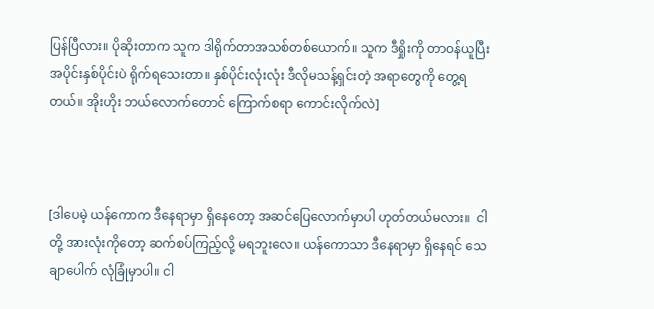ပြန်ပြီလား။ ပိုဆိုးတာက သူက ဒါရိုက်တာအသစ်တစ်ယောက်။ သူက ဒီရှိုးကို တာဝန်ယူပြီး အပိုင်းနှစ်ပိုင်းပဲ ရိုက်ရသေးတာ။ နှစ်ပိုင်းလုံးလုံး ဒီလိုမသန့်ရှင်းတဲ့ အရာတွေကို တွေ့ရတယ်။ အိုးဟိုး ဘယ်လောက်တောင် ကြောက်စရာ ကောင်းလိုက်လဲ]



[ဒါပေမဲ့ ယန်ကောက ဒီနေရာမှာ ရှိနေတော့ အဆင်ပြေလောက်မှာပါ ဟုတ်တယ်မလား။  ငါတို့ အားလုံးကိုတော့ ဆက်စပ်ကြည့်လို့ မရဘူးလေ။ ယန်ကောသာ ဒီနေရာမှာ ရှိနေရင် သေချာပေါက် လုံခြုံမှာပါ။ ငါ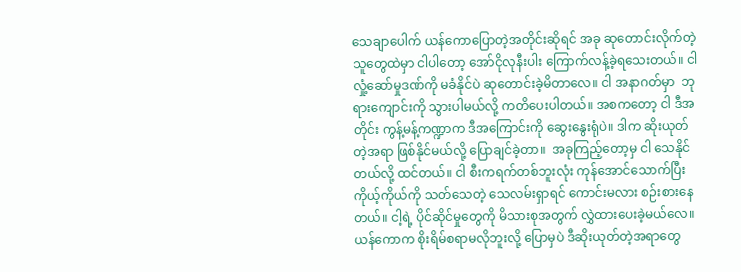သေချာပေါက် ယန်ကောပြောတဲ့အတိုင်းဆိုရင် အခု ဆုတောင်းလိုက်တဲ့ သူတွေထဲမှာ ငါပါတော့ အော်ငိုလုနီးပါး ကြောက်လန့်ခဲ့ရသေးတယ်။ ငါ လှုံ့ဆော်မှုဒဏ်ကို မခံနိုင်ပဲ ဆုတောင်းခဲ့မိတာလေ။ ငါ အနာဂတ်မှာ  ဘုရားကျောင်းကို သွားပါမယ်လို့ ကတိပေးပါတယ်။ အစကတော့ ငါ ဒီအတိုင်း ကွန့်မန့်ကဏ္ဍာက ဒီအကြောင်းကို ဆွေးနွေးရုံပဲ။ ဒါက ဆိုးယုတ်တဲ့အရာ ဖြစ်နိုင်မယ်လို့ ပြောချင်ခဲ့တာ။  အခုကြည့်တော့မှ ငါ သေနိုင်တယ်လို့ ထင်တယ်။ ငါ စီးကရက်တစ်ဘူးလုံး ကုန်အောင်သောက်ပြီး ကိုယ့်ကိုယ်ကို သတ်သေတဲ့ သေလမ်းရှာရင် ကောင်းမလား စဉ်းစားနေတယ်။ ငါ့ရဲ့ ပိုင်ဆိုင်မှုတွေကို မိသားစုအတွက် လွှဲထားပေးခဲ့မယ်လေ။ ယန်ကောက စိုးရိမ်စရာမလိုဘူးလို့ ပြောမှပဲ ဒီဆိုးယုတ်တဲ့အရာတွေ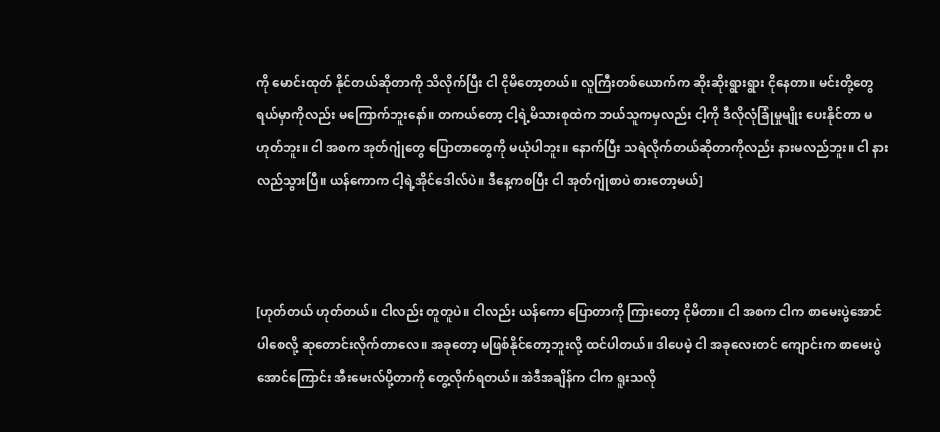ကို မောင်းထုတ် နိုင်တယ်ဆိုတာကို သိလိုက်ပြီး ငါ ငိုမိတော့တယ်။ လူကြီးတစ်ယောက်က ဆိုးဆိုးရွားရွား ငိုနေတာ။ မင်းတို့တွေ ရယ်မှာကိုလည်း မကြောက်ဘူးနော်။ တကယ်တော့ ငါ့ရဲ့မိသားစုထဲက ဘယ်သူကမှလည်း ငါ့ကို ဒီလိုလုံခြုံမှုမျိုး ပေးနိုင်တာ မဟုတ်ဘူး။ ငါ အစက အုတ်ဂျုံတွေ ပြောတာတွေကို မယုံပါဘူး။ နောက်ပြီး သရဲလိုက်တယ်ဆိုတာကိုလည်း နားမလည်ဘူး။ ငါ နားလည်သွားပြီ။ ယန်ကောက ငါ့ရဲ့အိုင်ဒေါလ်ပဲ။ ဒီနေ့ကစပြီး ငါ အုတ်ဂျုံစာပဲ စားတော့မယ်]



[ဟုတ်တယ် ဟုတ်တယ်။ ငါလည်း တူတူပဲ။ ငါလည်း ယန်ကော ပြောတာကို ကြားတော့ ငိုမိတာ။ ငါ အစက ငါက စာမေးပွဲအောင်ပါစေလို့ ဆုတောင်းလိုက်တာလေ။ အခုတော့ မဖြစ်နိုင်တော့ဘူးလို့ ထင်ပါတယ်။ ဒါပေမဲ့ ငါ အခုလေးတင် ကျောင်းက စာမေးပွဲအောင်ကြောင်း အီးမေးလ်ပို့တာကို တွေ့လိုက်ရတယ်။ အဲဒီအချိန်က ငါက ရူးသလို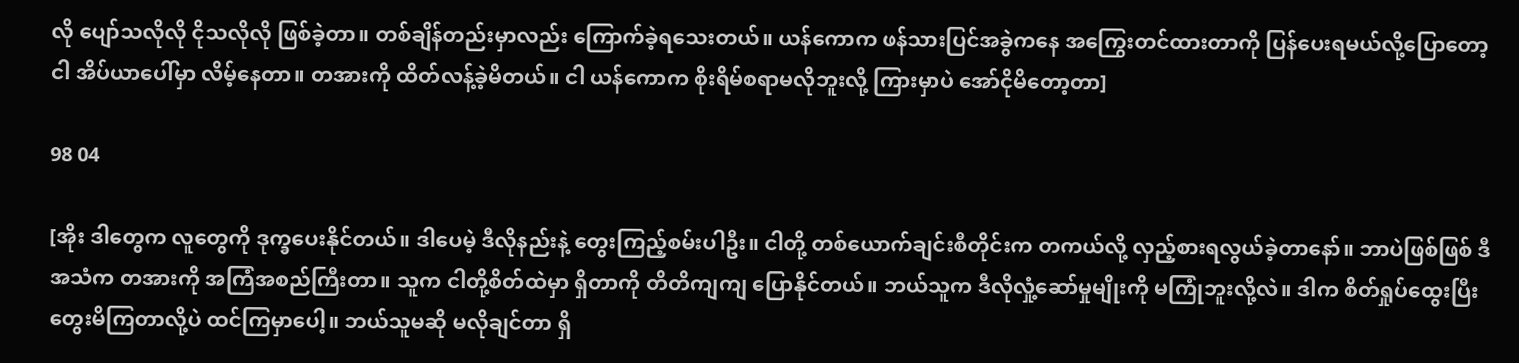လို ပျော်သလိုလို ငိုသလိုလို ဖြစ်ခဲ့တာ။ တစ်ချိန်တည်းမှာလည်း ကြောက်ခဲ့ရသေးတယ်။ ယန်ကောက ဖန်သားပြင်အခွဲကနေ အကြွေးတင်ထားတာကို ပြန်ပေးရမယ်လို့ပြောတော့ ငါ အိပ်ယာပေါ်မှာ လိမ့်နေတာ။ တအားကို ထိတ်လန့်ခဲ့မိတယ်။ ငါ ယန်ကောက စိုးရိမ်စရာမလိုဘူးလို့ ကြားမှာပဲ အော်ငိုမိတော့တာ]

98 04

[အိုး ဒါတွေက လူတွေကို ဒုက္ခပေးနိုင်တယ်။ ဒါပေမဲ့ ဒီလိုနည်းနဲ့ တွေးကြည့်စမ်းပါဦး။ ငါတို့ တစ်ယောက်ချင်းစီတိုင်းက တကယ်လို့ လှည့်စားရလွယ်ခဲ့တာနော်။ ဘာပဲဖြစ်ဖြစ် ဒီအသံက တအားကို အကြံအစည်ကြီးတာ။ သူက ငါတို့စိတ်ထဲမှာ ရှိတာကို တိတိကျကျ ပြောနိုင်တယ်။ ဘယ်သူက ဒီလိုလှုံ့ဆော်မှုမျိုးကို မကြုံဘူးလို့လဲ။ ဒါက စိတ်ရှုပ်ထွေးပြီး တွေးမိကြတာလို့ပဲ ထင်ကြမှာပေါ့။ ဘယ်သူမဆို မလိုချင်တာ ရှိ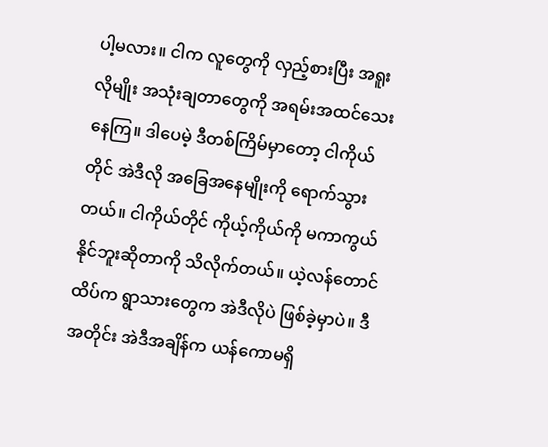ပါ့မလား။ ငါက လူတွေကို လှည့်စားပြီး အရူးလိုမျိုး အသုံးချတာတွေကို အရမ်းအထင်သေးနေကြ။ ဒါပေမဲ့ ဒီတစ်ကြိမ်မှာတော့ ငါကိုယ်တိုင် အဲဒီလို အခြေအနေမျိုးကို ရောက်သွားတယ်။ ငါကိုယ်တိုင် ကိုယ့်ကိုယ်ကို မကာကွယ်နိုင်ဘူးဆိုတာကို သိလိုက်တယ်။ ယဲ့လန်တောင်ထိပ်က ရွာသားတွေက အဲဒီလိုပဲ ဖြစ်ခဲ့မှာပဲ။ ဒီအတိုင်း အဲဒီအချိန်က ယန်ကောမရှိ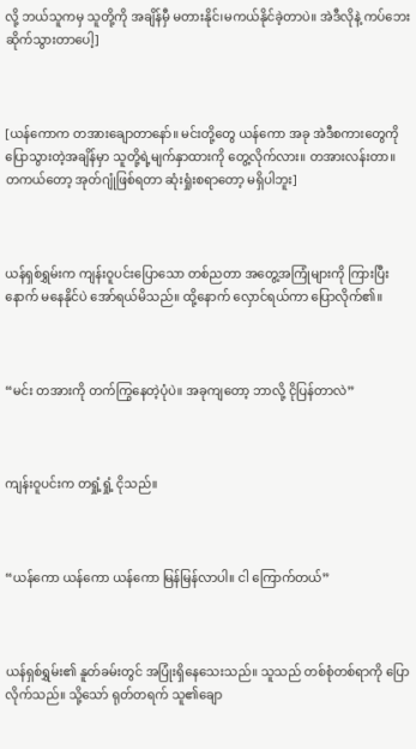လို့ ဘယ်သူကမှ သူတို့ကို အချိန်မှီ မတားနိုင်၊မကယ်နိုင်ခဲ့တာပဲ။ အဲဒီလိုနဲ့ ကပ်ဘေးဆိုက်သွားတာပေါ့]



[ယန်ကောက တအားချောတာနော်။ မင်းတို့တွေ ယန်ကော အခု အဲဒီစကားတွေကို ပြောသွားတဲ့အချိန်မှာ သူတို့ရဲ့မျက်နှာထားကို တွေ့လိုက်လား။ တအားလန်းတာ။ တကယ်တော့ အုတ်ဂျုံဖြစ်ရတာ ဆုံးရှုံးစရာတော့ မရှိပါဘူး]



ယန်ရှစ်ရွှမ်းက ကျန်းဝူပင်းပြောသော တစ်ညတာ အတွေ့အကြုံများကို ကြားပြီးနောက် မနေနိုင်ပဲ အော်ရယ်မိသည်။ ထို့နောက် လှောင်ရယ်ကာ ပြောလိုက်၏။



“မင်း တအားကို တက်ကြွနေတဲ့ပုံပဲ။ အခုကျတော့ ဘာလို့ ငိုပြန်တာလဲ”



ကျန်းဝူပင်းက တရှုံ့ရှုံ့ ငိုသည်။



“ယန်ကော ယန်ကော ယန်ကော မြန်မြန်လာပါ။ ငါ ကြောက်တယ်”



ယန်ရှစ်ရွှမ်း၏ နူတ်ခမ်းတွင် အပြုံးရှိနေသေးသည်။ သူသည် တစ်စုံတစ်ရာကို ပြောလိုက်သည်။ သို့သော် ရုတ်တရက် သူ၏ချော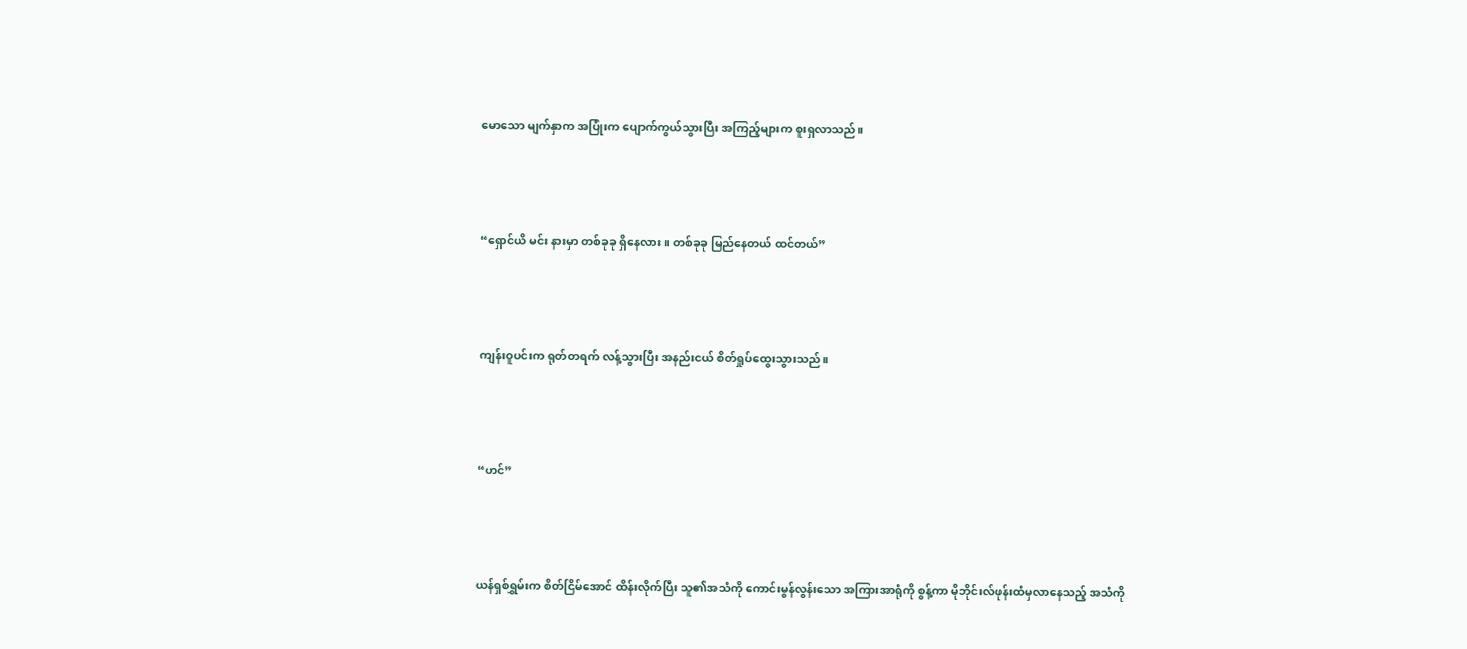မောသော မျက်နှာက အပြုံးက ပျောက်ကွယ်သွားပြီး အကြည့်များက စူးရှလာသည်။



“ရှောင်ယိ မင်း နားမှာ တစ်ခုခု ရှိနေလား။ တစ်ခုခု မြည်နေတယ် ထင်တယ်”



ကျန်းဝူပင်းက ရုတ်တရက် လန့်သွားပြီး အနည်းငယ် စိတ်ရှုပ်ထွေးသွားသည်။



“ဟင်”



ယန်ရှစ်ရွှမ်းက စိတ်ငြိမ်အောင် ထိန်းလိုက်ပြီး သူ၏အသံကို ကောင်းမွန်လွန်းသော အကြားအာရုံကို စွန့်ကာ မိုဘိုင်းလ်ဖုန်းထံမှလာနေသည့် အသံကို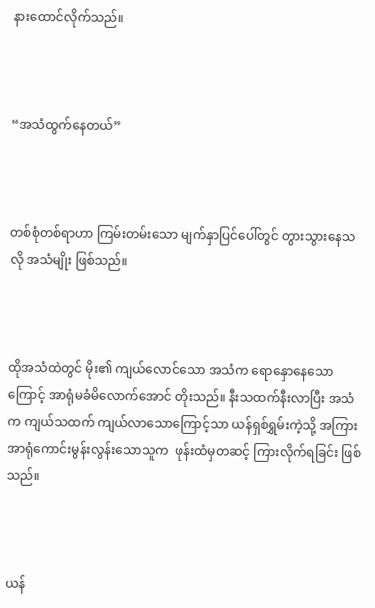နားထောင်လိုက်သည်။



“အသံထွက်နေတယ်”



တစ်စုံတစ်ရာဟာ ကြမ်းတမ်းသော မျက်နှာပြင်ပေါ်တွင် တွားသွားနေသလို အသံမျိုး ဖြစ်သည်။



ထိုအသံထဲတွင် မိုး၏ ကျယ်လောင်သော အသံက ရောနှောနေသောကြောင့် အာရုံမခံမိလောက်အောင် တိုးသည်။ နီးသထက်နီးလာပြီး အသံက ကျယ်သထက် ကျယ်လာသောကြောင့်သာ ယန်ရှစ်ရွှမ်းကဲ့သို့ အကြားအာရုံကောင်းမွန်းလွန်းသောသူက  ဖုန်းထံမှတဆင့် ကြားလိုက်ရခြင်း ဖြစ်သည်။



ယန်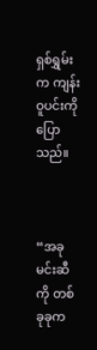ရှစ်ရွှမ်းက ကျန်းဝူပင်းကို ပြောသည်။



“အခု မင်းဆီကို တစ်ခုခုက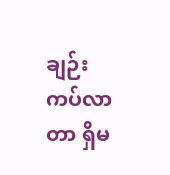ချဉ်းကပ်လာတာ ရှိမ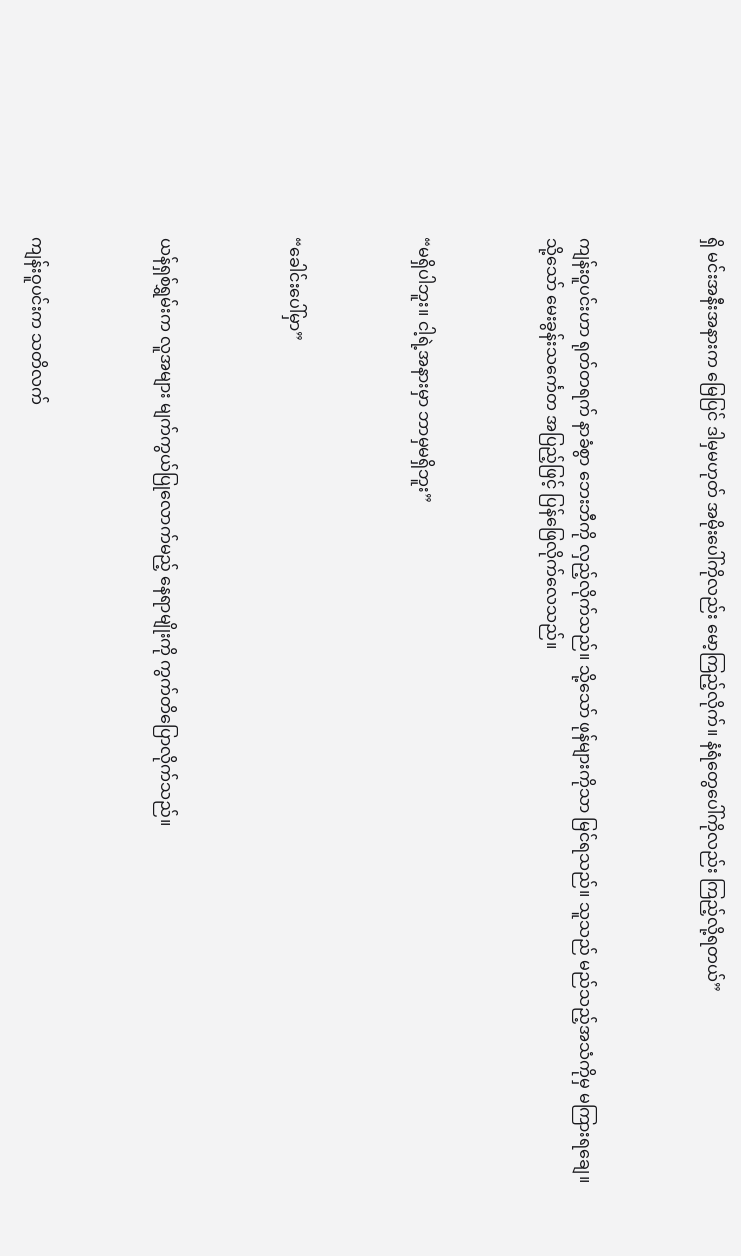ရှိ မင်းအနီးအနားက မြေပြင် ဒါမှမဟုတ် အမိုးပေါ်ကိုလည်း မော့ကြည့်လိုက်။ နံရံတွေပေါ်ကိုလည်း ကြည့်လို့ရတယ်”



ကျန်းဝူပင်းဟာ ရုတ်တရက် နာခံစွာ ဘေးဘီကို လှည့်လိုက်သည်။ သို့သော် ဖုန်များကိုသာ မြင်ရသည်။ သူသည် မည်သည့်အသံကိုမှ မကြားရချေ။ သို့သော် မေးခွန်းသင်္ကေတ အပြည့်ဖြင့် ပြန်ဖြေလိုက်လေသည်။



“မရှိပါဘူး။ ငါ့ရဲ့အနားမှာ ဘာမှမရှိဘူး”



“ခေါင်းပေါ်မှာ”



ယန်ရှစ်ရွှမ်းက လူအများ မျက်ကွယ်ပြုလောက်မည့် နေရာမျိုးကို ကွက်တိပြောလိုက်သည်။



ကျန်းဝူပင်းက သတိလက်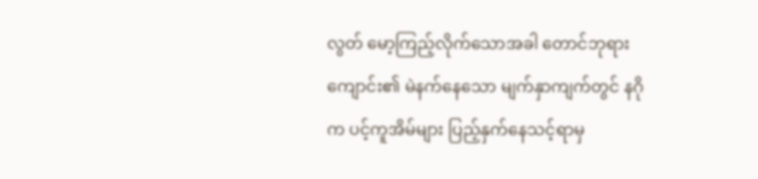လွတ် မော့ကြည့်လိုက်သောအခါ တောင်ဘုရားကျောင်း၏ မဲနက်နေသော မျက်နှာကျက်တွင် နဂိုက ပင့်ကူအိမ်များ ပြည့်နှက်နေသင့်ရာမှ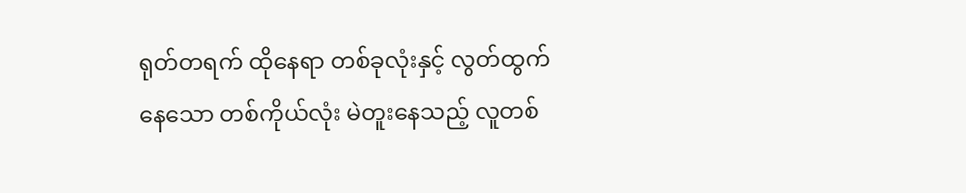ရုတ်တရက် ထိုနေရာ တစ်ခုလုံးနှင့် လွတ်ထွက်နေသော တစ်ကိုယ်လုံး မဲတူးနေသည့် လူတစ်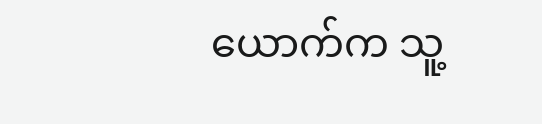ယောက်က သူ့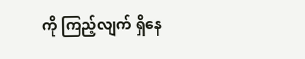ကို ကြည့်လျက် ရှိနေ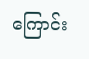ကြောင်း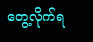တွေ့လိုက်ရ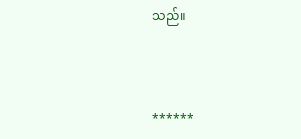သည်။



******